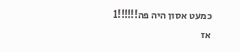כמעט אסון היה פה!!!!!!1
אז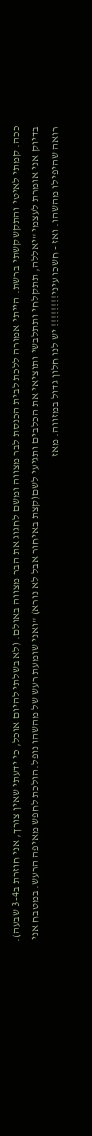ככה. קמתי לאיטי והתקשקשתי ברשת. הייתי אמורה ללכת לבית הכנסת לבר מצווה ומשם לחגוג את הבר מצווה באולם. (לא בשלתי להיום אוכל, כי ידעתי שאין צורך, אני חוזרת ב3-4 שבעה). בדיוק אני אומרת לעצמי "יאללה, תתקלחי ותתלבשי ותוציאי את הכלבים ותגיעי לשם(קצת באיחור אבל לא נורא) "ואני שומעת רעש של מהשהו נופל.הולכת לחפש מאיפה הרעש. במטבח אני רואה שהיפילו מהשהו. ואז - חשכו עיני!!!!!!!! יש לנו חלון גדול במזווה. מאז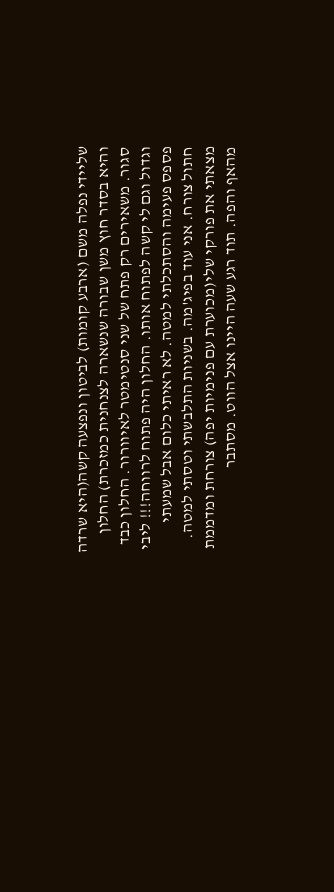שליידי נפלה משם (ארבע קומות) לביטון ונפצעה קשה(היא שרדה והיא בסדר חוץ משן שבורה שנשארה לצנחנית כמזכרת) החלון סגור. משאירים רק פתח של שני סנטימטר לאיוורור. החלון כבד וגדול וגם לי קשה לפתוח אותו. החלון היה פתוח לרווחה!!! ליבי פספס פעימה והסתכלתי למטה. לא ראיתי כלום אבל שמעתי חתול צורח. אני עוד בפיג'מה. בשניות התלבשתי וטסתי למטה. מצאתי את פורקי שלי(מכוערת עם פנימיות יפה) צורחת ומדממת מהאף והפה. תוד רגע שעה היינו אצל הווט. מסתבר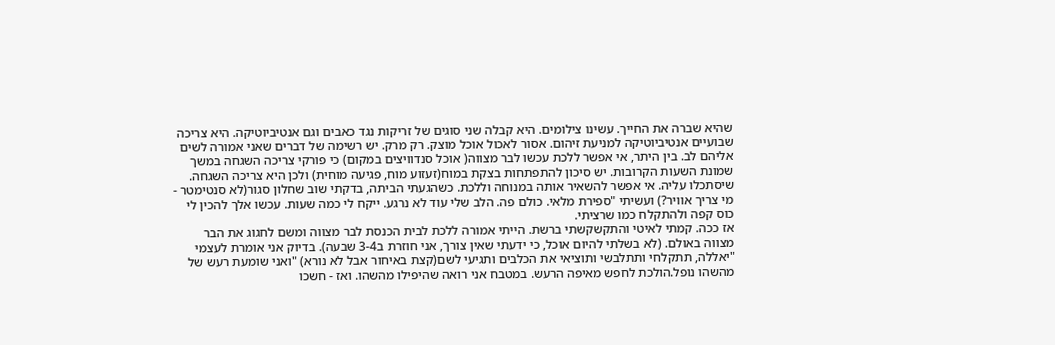שהיא שברה את החייך. עשינו צילומים. היא קבלה שני סוגים של זריקות נגד כאבים וגם אנטיביוטיקה. היא צריכה שבועיים אנטיביוטיקה למניעת זיהום. אסור לאכול אוכל מוצק. רק מרק. יש רשימה של דברים שאני אמורה לשים אליהם לב. בין היתר, אי אפשר ללכת עכשו לבר מצווה( אוכל סנדוויצים במקום) כי פורקי צריכה השגחה במשך שמונת השעות הקרובות. יש סיכון להתפתחות בצקת במוח(זעזוע מוח, פגיעה מוחית) ולכן היא צריכה השגחה. שיסתכלו עליה. אי אפשר להשאיר אותה במנוחה וללכת. כשהגעתי הביתה, בדקתי שוב שחלון סגור(לא סנטימטר - מי צריך אוויר?) ועשיתי "ספירת מלאי. כולם פה. הלב שלי עוד לא נרגע. ייקח לי כמה שעות. עכשו אלך להכין לי כוס קפה ולהתקלח כמו שרציתי.
אז ככה. קמתי לאיטי והתקשקשתי ברשת. הייתי אמורה ללכת לבית הכנסת לבר מצווה ומשם לחגוג את הבר מצווה באולם. (לא בשלתי להיום אוכל, כי ידעתי שאין צורך, אני חוזרת ב3-4 שבעה). בדיוק אני אומרת לעצמי "יאללה, תתקלחי ותתלבשי ותוציאי את הכלבים ותגיעי לשם(קצת באיחור אבל לא נורא) "ואני שומעת רעש של מהשהו נופל.הולכת לחפש מאיפה הרעש. במטבח אני רואה שהיפילו מהשהו. ואז - חשכו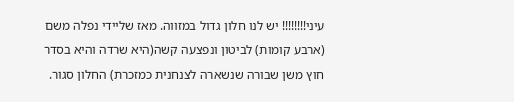עיני!!!!!!!! יש לנו חלון גדול במזווה. מאז שליידי נפלה משם (ארבע קומות) לביטון ונפצעה קשה(היא שרדה והיא בסדר חוץ משן שבורה שנשארה לצנחנית כמזכרת) החלון סגור.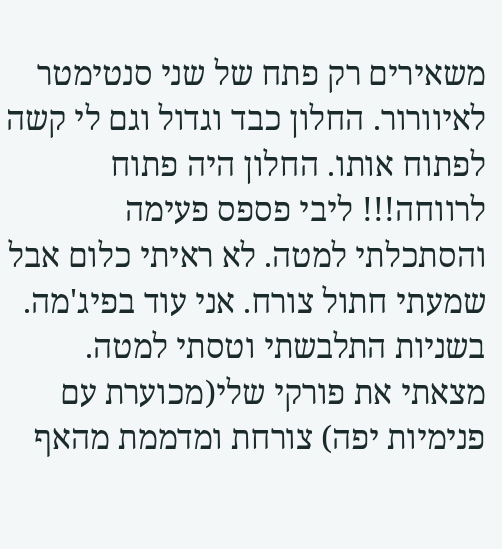משאירים רק פתח של שני סנטימטר לאיוורור. החלון כבד וגדול וגם לי קשה לפתוח אותו. החלון היה פתוח לרווחה!!! ליבי פספס פעימה והסתכלתי למטה. לא ראיתי כלום אבל שמעתי חתול צורח. אני עוד בפיג'מה. בשניות התלבשתי וטסתי למטה. מצאתי את פורקי שלי(מכוערת עם פנימיות יפה) צורחת ומדממת מהאף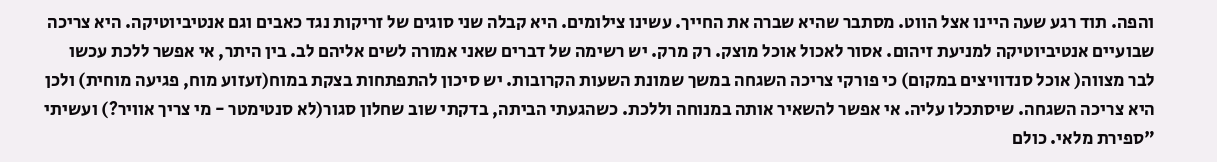והפה. תוד רגע שעה היינו אצל הווט. מסתבר שהיא שברה את החייך. עשינו צילומים. היא קבלה שני סוגים של זריקות נגד כאבים וגם אנטיביוטיקה. היא צריכה שבועיים אנטיביוטיקה למניעת זיהום. אסור לאכול אוכל מוצק. רק מרק. יש רשימה של דברים שאני אמורה לשים אליהם לב. בין היתר, אי אפשר ללכת עכשו לבר מצווה( אוכל סנדוויצים במקום) כי פורקי צריכה השגחה במשך שמונת השעות הקרובות. יש סיכון להתפתחות בצקת במוח(זעזוע מוח, פגיעה מוחית) ולכן היא צריכה השגחה. שיסתכלו עליה. אי אפשר להשאיר אותה במנוחה וללכת. כשהגעתי הביתה, בדקתי שוב שחלון סגור(לא סנטימטר - מי צריך אוויר?) ועשיתי "ספירת מלאי. כולם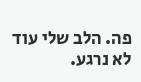פה. הלב שלי עוד לא נרגע.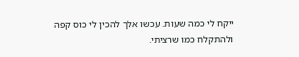ייקח לי כמה שעות. עכשו אלך להכין לי כוס קפה ולהתקלח כמו שרציתי.